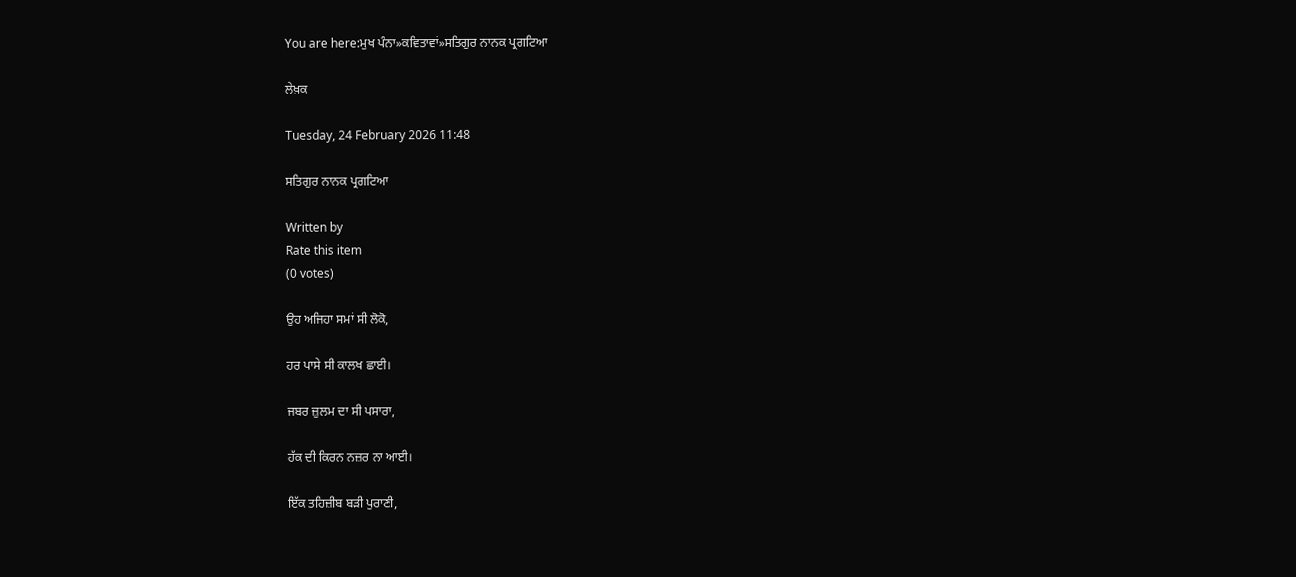You are here:ਮੁਖ ਪੰਨਾ»ਕਵਿਤਾਵਾਂ»ਸਤਿਗੁਰ ਨਾਨਕ ਪ੍ਰਗਟਿਆ

ਲੇਖ਼ਕ

Tuesday, 24 February 2026 11:48

ਸਤਿਗੁਰ ਨਾਨਕ ਪ੍ਰਗਟਿਆ

Written by
Rate this item
(0 votes)

ਉਹ ਅਜਿਹਾ ਸਮਾਂ ਸੀ ਲੋਕੋ,

ਹਰ ਪਾਸੇ ਸੀ ਕਾਲਖ ਛਾਈ।

ਜਬਰ ਜ਼ੁਲਮ ਦਾ ਸੀ ਪਸਾਰਾ,

ਹੱਕ ਦੀ ਕਿਰਨ ਨਜ਼ਰ ਨਾ ਆਈ।

ਇੱਕ ਤਹਿਜ਼ੀਬ ਬੜੀ ਪੁਰਾਣੀ,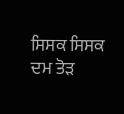ਸਿਸਕ ਸਿਸਕ ਦਮ ਤੋੜ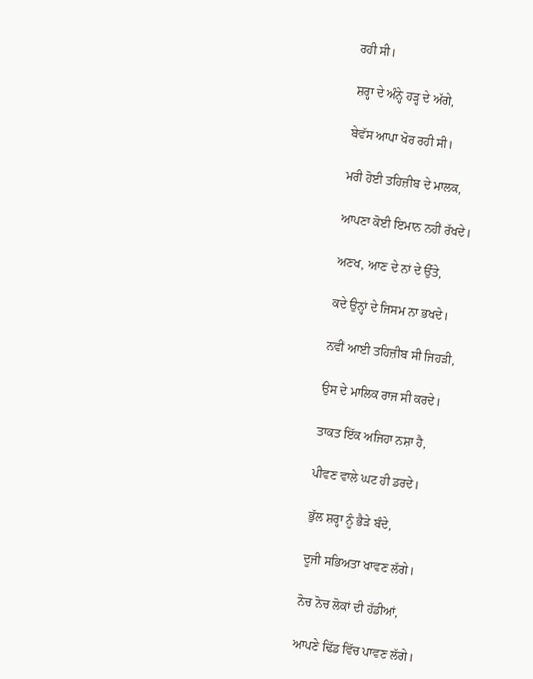ਰਹੀ ਸੀ।

ਸ਼ਰ੍ਹਾ ਦੇ ਅੰਨ੍ਹੇ ਹੜ੍ਹ ਦੇ ਅੱਗੇ,

ਬੇਵੱਸ ਆਪਾ ਖੋਰ ਰਹੀ ਸੀ।

ਮਰੀ ਹੋਈ ਤਹਿਜ਼ੀਬ ਦੇ ਮਾਲਕ,

ਆਪਣਾ ਕੋਈ ਇਮਾਨ ਨਹੀਂ ਰੱਖਦੇ।

ਅਣਖ, ਆਣ ਦੇ ਨਾਂ ਦੇ ਉੱਤੇ,

ਕਦੇ ਉਨ੍ਹਾਂ ਦੇ ਜਿਸਮ ਨਾ ਭਖਦੇ।

ਨਵੀਂ ਆਈ ਤਹਿਜ਼ੀਬ ਸੀ ਜਿਹੜੀ,

ਉਸ ਦੇ ਮਾਲਿਕ ਰਾਜ ਸੀ ਕਰਦੇ।

ਤਾਕਤ ਇੱਕ ਅਜਿਹਾ ਨਸ਼ਾ ਹੈ,

ਪੀਵਣ ਵਾਲੇ ਘਟ ਹੀ ਡਰਦੇ।

ਭੁੱਲ ਸ਼ਰ੍ਹਾ ਨੂੰ ਭੈੜੇ ਬੰਦੇ,

ਦੂਜੀ ਸਭਿਅਤਾ ਖਾਵਣ ਲੱਗੇ।

ਨੋਚ ਨੋਚ ਲੋਕਾਂ ਦੀ ਹੱਡੀਆਂ,

ਆਪਣੇ ਢਿੱਡ ਵਿੱਚ ਪਾਵਣ ਲੱਗੇ।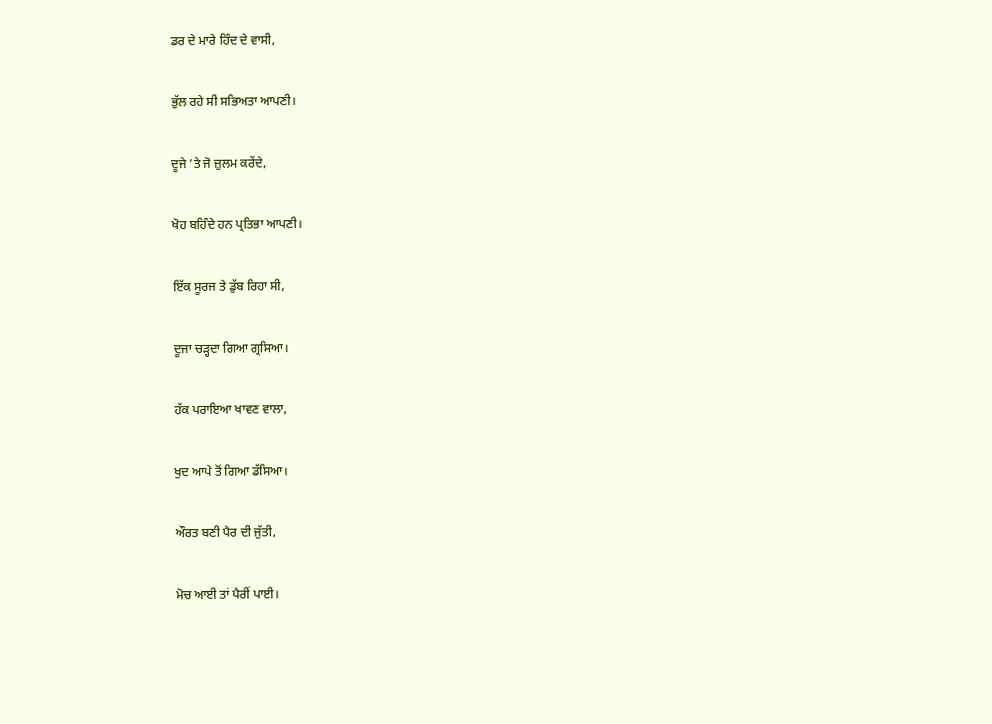ਡਰ ਦੇ ਮਾਰੇ ਹਿੰਦ ਦੇ ਵਾਸੀ,

ਭੁੱਲ ਰਹੇ ਸੀ ਸਭਿਅਤਾ ਆਪਣੀ।

ਦੂਜੇ ’ਤੇ ਜੋ ਜ਼ੁਲਮ ਕਰੇਂਦੇ,

ਖੋਹ ਬਹਿੰਦੇ ਹਨ ਪ੍ਰਤਿਭਾ ਆਪਣੀ।

ਇੱਕ ਸੂਰਜ ਤੇ ਡੁੱਬ ਰਿਹਾ ਸੀ,

ਦੂਜਾ ਚੜ੍ਹਦਾ ਗਿਆ ਗ੍ਰਸਿਆ।

ਹੱਕ ਪਰਾਇਆ ਖਾਵਣ ਵਾਲਾ,

ਖੁਦ ਆਪੇ ਤੋਂ ਗਿਆ ਡੱਸਿਆ।

ਔਰਤ ਬਣੀ ਪੈਰ ਦੀ ਜੁੱਤੀ,

ਮੋਚ ਆਈ ਤਾਂ ਪੈਰੀਂ ਪਾਈ।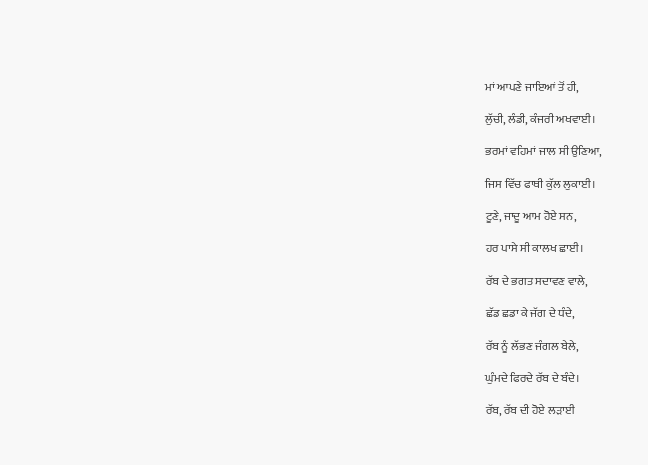ਮਾਂ ਆਪਣੇ ਜਾਇਆਂ ਤੋਂ ਹੀ,

ਲੁੱਚੀ, ਲੰਡੀ, ਕੰਜਰੀ ਅਖਵਾਈ।

ਭਰਮਾਂ ਵਹਿਮਾਂ ਜਾਲ ਸੀ ਉਣਿਆ,

ਜਿਸ ਵਿੱਚ ਫਾਥੀ ਕੁੱਲ ਲੁਕਾਈ।

ਟੂਣੇ, ਜਾਦੂ ਆਮ ਹੋਏ ਸਨ,

ਹਰ ਪਾਸੇ ਸੀ ਕਾਲਖ ਛਾਈ।

ਰੱਬ ਦੇ ਭਗਤ ਸਦਾਵਣ ਵਾਲੇ,

ਛੱਡ ਛਡਾ ਕੇ ਜੱਗ ਦੇ ਧੰਦੇ,

ਰੱਬ ਨੂੰ ਲੱਭਣ ਜੰਗਲ ਬੇਲੇ,

ਘੁੰਮਦੇ ਫਿਰਦੇ ਰੱਬ ਦੇ ਬੰਦੇ।

ਰੱਬ, ਰੱਬ ਦੀ ਹੋਏ ਲੜਾਈ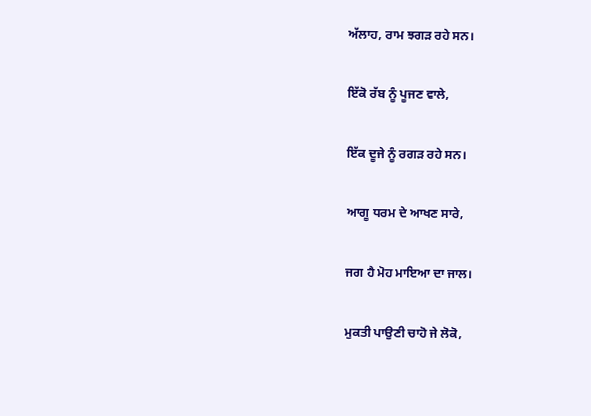ਅੱਲਾਹ, ਰਾਮ ਝਗੜ ਰਹੇ ਸਨ।

ਇੱਕੋ ਰੱਬ ਨੂੰ ਪੂਜਣ ਵਾਲੇ,

ਇੱਕ ਦੂਜੇ ਨੂੰ ਰਗੜ ਰਹੇ ਸਨ।

ਆਗੂ ਧਰਮ ਦੇ ਆਖਣ ਸਾਰੇ,

ਜਗ ਹੈ ਮੋਹ ਮਾਇਆ ਦਾ ਜਾਲ।

ਮੁਕਤੀ ਪਾਉਣੀ ਚਾਹੋ ਜੇ ਲੋਕੋ,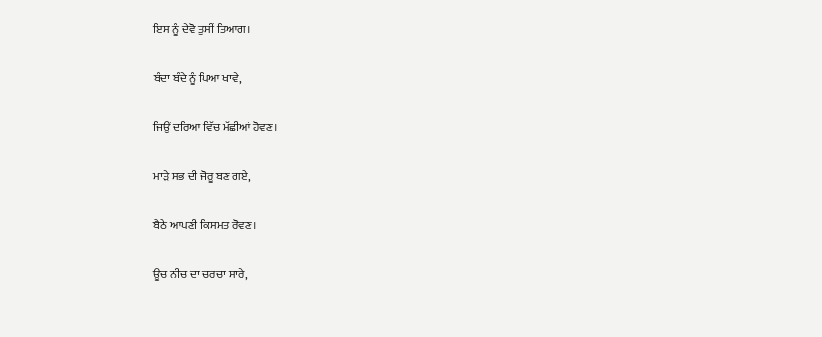ਇਸ ਨੂੰ ਦੇਵੋ ਤੁਸੀਂ ਤਿਆਗ।

ਬੰਦਾ ਬੰਦੇ ਨੂੰ ਪਿਆ ਖਾਵੇ,

ਜਿਉਂ ਦਰਿਆ ਵਿੱਚ ਮੱਛੀਆਂ ਹੋਵਣ।

ਮਾੜੇ ਸਭ ਦੀ ਜੋਰੂ ਬਣ ਗਏ,

ਬੈਠੇ ਆਪਣੀ ਕਿਸਮਤ ਰੋਵਣ।

ਊਚ ਨੀਚ ਦਾ ਚਰਚਾ ਸਾਰੇ,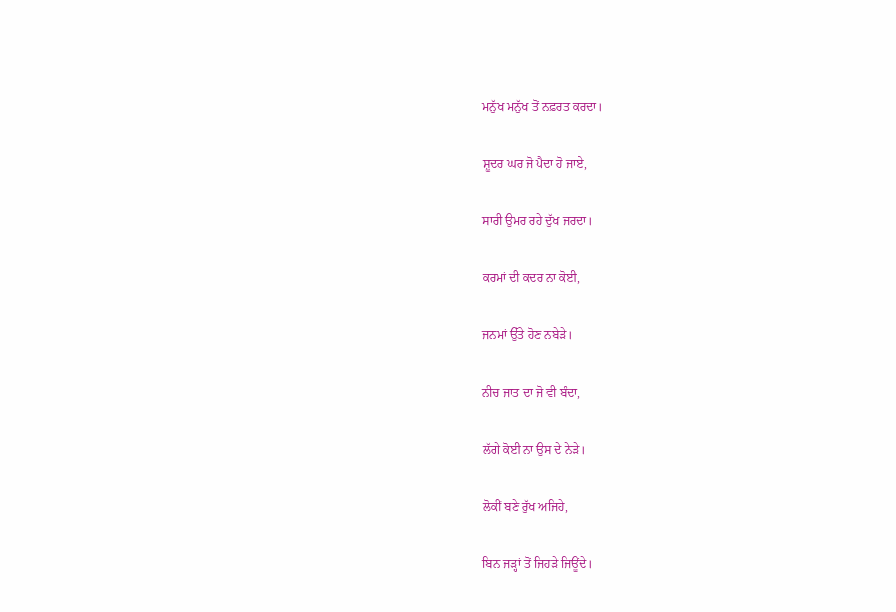ਮਨੁੱਖ ਮਨੁੱਖ ਤੋਂ ਨਫ਼ਰਤ ਕਰਦਾ।

ਸ਼ੂਦਰ ਘਰ ਜੋ ਪੈਦਾ ਹੋ ਜਾਏ,

ਸਾਰੀ ਉਮਰ ਰਹੇ ਦੁੱਖ ਜਰਦਾ।

ਕਰਮਾਂ ਦੀ ਕਦਰ ਨਾ ਕੋਈ,

ਜਨਮਾਂ ਉੱਤੇ ਹੋਣ ਨਬੇੜੇ।

ਨੀਚ ਜਾਤ ਦਾ ਜੋ ਵੀ ਬੰਦਾ,

ਲੱਗੇ ਕੋਈ ਨਾ ਉਸ ਦੇ ਨੇੜੇ।

ਲੋਕੀਂ ਬਣੇ ਰੁੱਖ ਅਜਿਹੇ,

ਬਿਨ ਜੜ੍ਹਾਂ ਤੋਂ ਜਿਹੜੇ ਜਿਊਂਦੇ।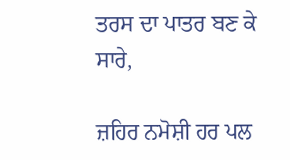ਤਰਸ ਦਾ ਪਾਤਰ ਬਣ ਕੇ ਸਾਰੇ,

ਜ਼ਹਿਰ ਨਮੋਸ਼ੀ ਹਰ ਪਲ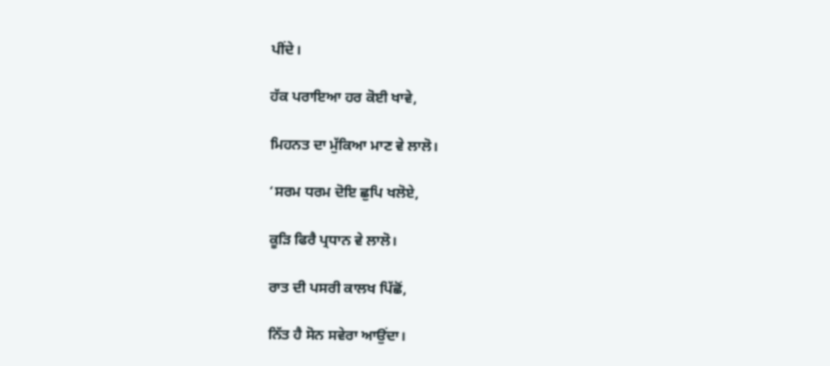ਪੀਂਦੇ।

ਹੱਕ ਪਰਾਇਆ ਹਰ ਕੋਈ ਖਾਵੇ,

ਮਿਹਨਤ ਦਾ ਮੁੱਕਿਆ ਮਾਣ ਵੇ ਲਾਲੋ।

‘ਸਰਮ ਧਰਮ ਦੋਇ ਛੁਪਿ ਖਲੋਏ,

ਕੂੜਿ ਫਿਰੈ ਪ੍ਰਧਾਨ ਵੇ ਲਾਲੋ।

ਰਾਤ ਦੀ ਪਸਰੀ ਕਾਲਖ ਪਿੱਛੋਂ,

ਨਿੱਤ ਹੈ ਸੋਨ ਸਵੇਰਾ ਆਉਂਦਾ।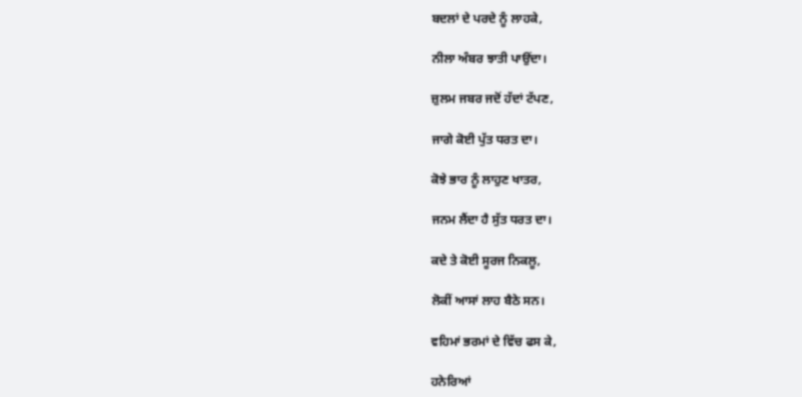ਬਦਲਾਂ ਦੇ ਪਰਦੇ ਨੂੰ ਲਾਹਕੇ,

ਨੀਲਾ ਅੰਬਰ ਝਾਤੀ ਪਾਉਂਦਾ।

ਜ਼ੁਲਮ ਜਬਰ ਜਦੋਂ ਹੱਦਾਂ ਟੱਪਣ,

ਜਾਗੇ ਕੋਈ ਪੁੱਤ ਧਰਤ ਦਾ।

ਕੋਝੇ ਭਾਰ ਨੂੰ ਲਾਹੁਣ ਖਾਤਰ,

ਜਨਮ ਲੈਂਦਾ ਹੈ ਸੁੱਤ ਧਰਤ ਦਾ।

ਕਦੇ ਤੇ ਕੋਈ ਸੂਰਜ ਨਿਕਲੂ,

ਲੋਕੀਂ ਆਸਾਂ ਲਾਹ ਬੈਠੇ ਸਨ।

ਵਹਿਮਾਂ ਭਰਮਾਂ ਦੇ ਵਿੱਚ ਫਸ ਕੇ,

ਹਨੇਰਿਆਂ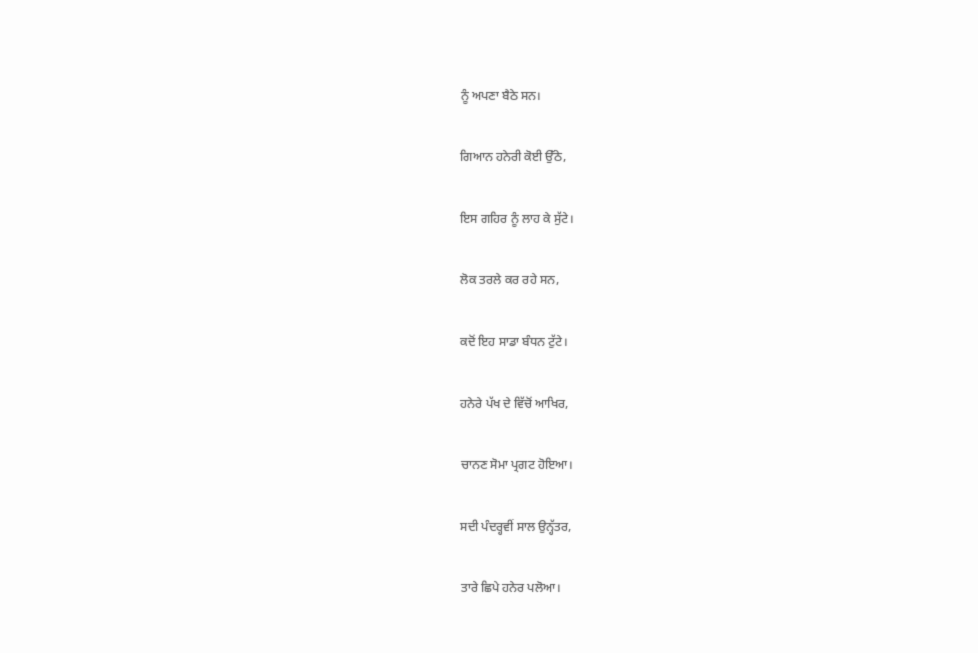ਨੂੰ ਅਪਣਾ ਬੈਠੇ ਸਨ।

ਗਿਆਨ ਹਨੇਰੀ ਕੋਈ ਉੱਠੇ,

ਇਸ ਗਹਿਰ ਨੂੰ ਲਾਹ ਕੇ ਸੁੱਟੇ।

ਲੋਕ ਤਰਲੇ ਕਰ ਰਹੇ ਸਨ,

ਕਦੋਂ ਇਹ ਸਾਡਾ ਬੰਧਨ ਟੁੱਟੇ।

ਹਨੇਰੇ ਪੱਖ ਦੇ ਵਿੱਚੋਂ ਆਖਿਰ,

ਚਾਨਣ ਸੋਮਾ ਪ੍ਰਗਟ ਹੋਇਆ।

ਸਦੀ ਪੰਦਰ੍ਹਵੀਂ ਸਾਲ ਉਨ੍ਹੱਤਰ,

ਤਾਰੇ ਛਿਪੇ ਹਨੇਰ ਪਲੋਆ।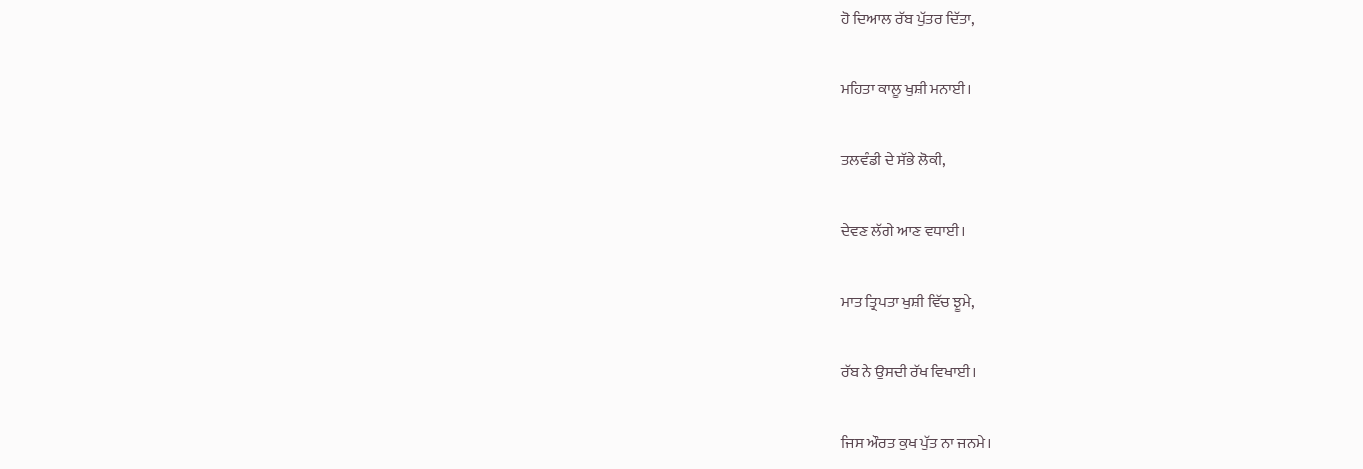ਹੋ ਦਿਆਲ ਰੱਬ ਪੁੱਤਰ ਦਿੱਤਾ,

ਮਹਿਤਾ ਕਾਲੂ ਖੁਸ਼ੀ ਮਨਾਈ।

ਤਲਵੰਡੀ ਦੇ ਸੱਭੇ ਲੋਕੀ,

ਦੇਵਣ ਲੱਗੇ ਆਣ ਵਧਾਈ।

ਮਾਤ ਤ੍ਰਿਪਤਾ ਖੁਸ਼ੀ ਵਿੱਚ ਝੂਮੇ,

ਰੱਬ ਨੇ ਉਸਦੀ ਰੱਖ ਵਿਖਾਈ।

ਜਿਸ ਔਰਤ ਕੁਖ ਪੁੱਤ ਨਾ ਜਨਮੇ।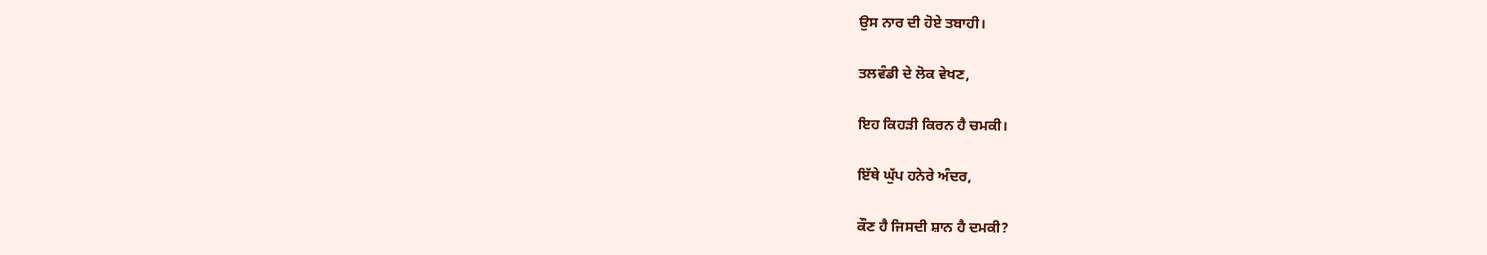ਉਸ ਨਾਰ ਦੀ ਹੋਏ ਤਬਾਹੀ।

ਤਲਵੰਡੀ ਦੇ ਲੋਕ ਵੇਖਣ,

ਇਹ ਕਿਹੜੀ ਕਿਰਨ ਹੈ ਚਮਕੀ।

ਇੱਥੇ ਘੁੱਪ ਹਨੇਰੇ ਅੰਦਰ,

ਕੌਣ ਹੈ ਜਿਸਦੀ ਸ਼ਾਨ ਹੈ ਦਮਕੀ?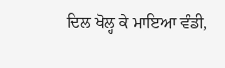ਦਿਲ ਖੋਲ੍ਹ ਕੇ ਮਾਇਆ ਵੰਡੀ,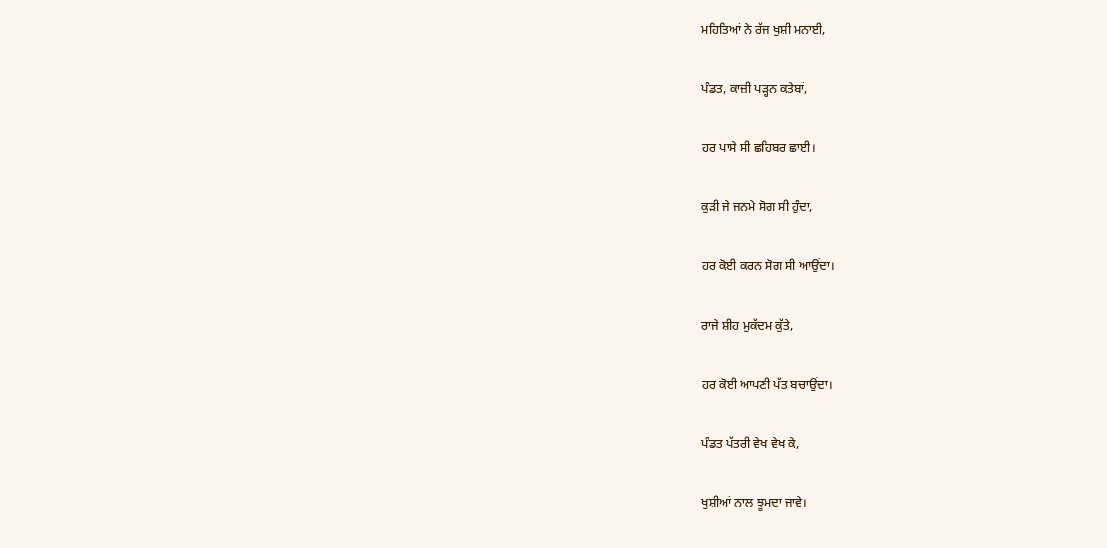ਮਹਿਤਿਆਂ ਨੇ ਰੱਜ ਖੁਸ਼ੀ ਮਨਾਈ,

ਪੰਡਤ, ਕਾਜ਼ੀ ਪੜ੍ਹਨ ਕਤੇਬਾਂ,

ਹਰ ਪਾਸੇ ਸੀ ਛਹਿਬਰ ਛਾਈ।

ਕੁੜੀ ਜੇ ਜਨਮੇ ਸੋਗ ਸੀ ਹੁੰਦਾ,

ਹਰ ਕੋਈ ਕਰਨ ਸੋਗ ਸੀ ਆਉਂਦਾ।

ਰਾਜੇ ਸ਼ੀਹ ਮੁਕੱਦਮ ਕੁੱਤੇ,

ਹਰ ਕੋਈ ਆਪਣੀ ਪੱਤ ਬਚਾਉਂਦਾ।

ਪੰਡਤ ਪੱਤਰੀ ਵੇਖ ਵੇਖ ਕੇ,

ਖੁਸ਼ੀਆਂ ਨਾਲ ਝੂਮਦਾ ਜਾਵੇ।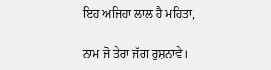ਇਹ ਅਜਿਹਾ ਲਾਲ ਹੈ ਮਹਿਤਾ,

ਨਾਮ ਜੋ ਤੇਰਾ ਜੱਗ ਰੁਸ਼ਨਾਵੇ।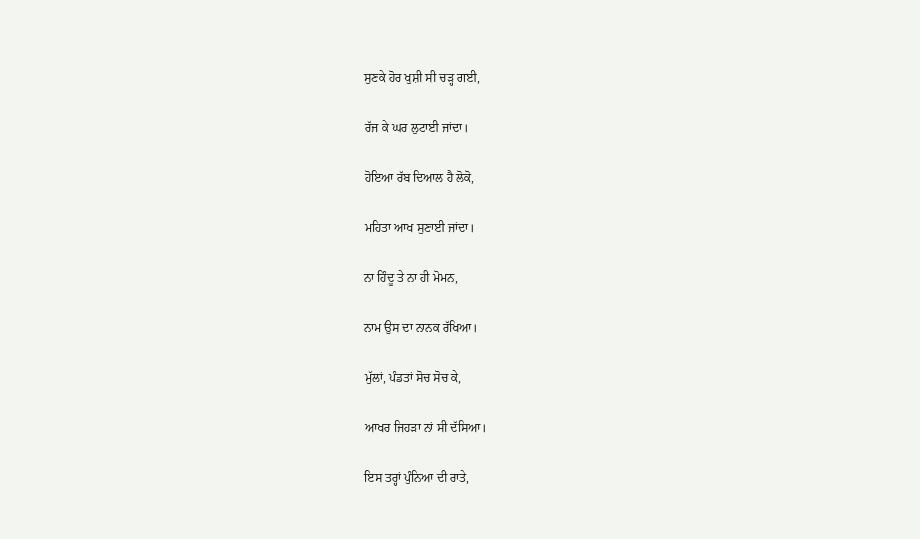ਸੁਣਕੇ ਹੋਰ ਖੁਸ਼ੀ ਸੀ ਚੜ੍ਹ ਗਈ,

ਰੱਜ ਕੇ ਘਰ ਲੁਟਾਈ ਜਾਂਦਾ।

ਹੋਇਆ ਰੱਬ ਦਿਆਲ ਹੈ ਲੋਕੋ,

ਮਹਿਤਾ ਆਖ ਸੁਣਾਈ ਜਾਂਦਾ।

ਨਾ ਹਿੰਦੂ ਤੇ ਨਾ ਹੀ ਮੋਮਨ,

ਨਾਮ ਉਸ ਦਾ ਨਾਨਕ ਰੱਖਿਆ।

ਮੁੱਲਾਂ, ਪੰਡਤਾਂ ਸੋਚ ਸੋਚ ਕੇ,

ਆਖਰ ਜਿਹੜਾ ਨਾਂ ਸੀ ਦੱਸਿਆ।

ਇਸ ਤਰ੍ਹਾਂ ਪੁੰਨਿਆ ਦੀ ਰਾਤੇ,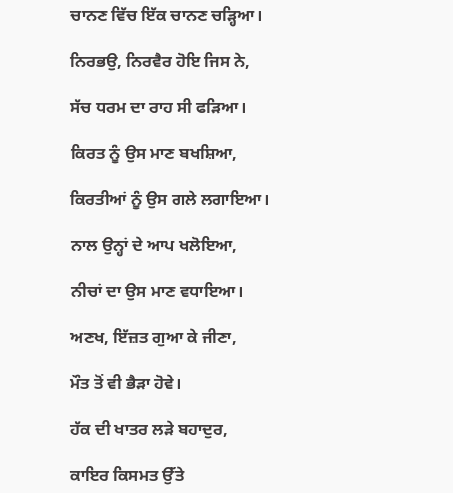ਚਾਨਣ ਵਿੱਚ ਇੱਕ ਚਾਨਣ ਚੜ੍ਹਿਆ।

ਨਿਰਭਉ, ਨਿਰਵੈਰ ਹੋਇ ਜਿਸ ਨੇ,

ਸੱਚ ਧਰਮ ਦਾ ਰਾਹ ਸੀ ਫੜਿਆ।

ਕਿਰਤ ਨੂੰ ਉਸ ਮਾਣ ਬਖਸ਼ਿਆ,

ਕਿਰਤੀਆਂ ਨੂੰ ਉਸ ਗਲੇ ਲਗਾਇਆ।

ਨਾਲ ਉਨ੍ਹਾਂ ਦੇ ਆਪ ਖਲੋਇਆ,

ਨੀਚਾਂ ਦਾ ਉਸ ਮਾਣ ਵਧਾਇਆ।

ਅਣਖ, ਇੱਜ਼ਤ ਗੁਆ ਕੇ ਜੀਣਾ,

ਮੌਤ ਤੋਂ ਵੀ ਭੈੜਾ ਹੋਵੇ।

ਹੱਕ ਦੀ ਖਾਤਰ ਲੜੇ ਬਹਾਦੁਰ,

ਕਾਇਰ ਕਿਸਮਤ ਉੱਤੇ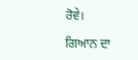ਰੋਵੇ।

ਗਿਆਨ ਦਾ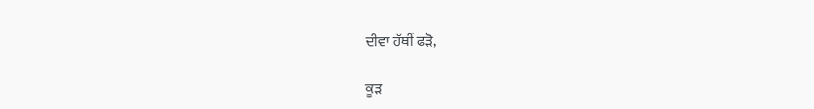ਦੀਵਾ ਹੱਥੀਂ ਫੜੋ,

ਕੂੜ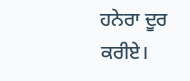ਹਨੇਰਾ ਦੂਰ ਕਰੀਏ।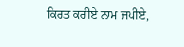ਕਿਰਤ ਕਰੀਏ ਨਾਮ ਜਪੀਏ,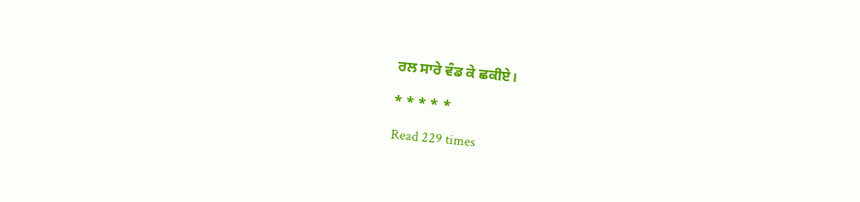ਰਲ ਸਾਰੇ ਵੰਡ ਕੇ ਛਕੀਏ।

* * * * *

Read 229 times